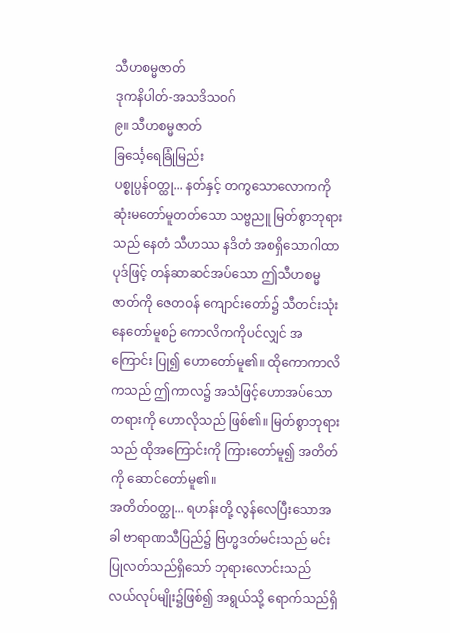သီဟစမ္မဇာတ်
ဒုကနိပါတ်-အသဒိသဝဂ်
၉။ သီဟစမ္မဇာတ်
ခြင်္သေ့ရေခြုံမြည်း
ပစ္စုပ္ပန်ဝတ္ထု... နတ်နှင့် တကွသောလောကကို ဆုံးမတော်မူတတ်သော သဗ္ဗညူ မြတ်စွာဘုရားသည် နေတံ သီဟဿ နဒိတံ အစရှိသောဂါထာပုဒ်ဖြင့် တန်ဆာဆင်အပ်သော ဤသီဟစမ္မဇာတ်ကို ဇေတဝန် ကျောင်းတော်၌ သီတင်းသုံး နေတော်မူစဉ် ကောလိကကိုပင်လျှင် အကြောင်း ပြု၍ ဟောတော်မူ၏။ ထိုကောကာလိကသည် ဤကာလ၌ အသံဖြင့်ဟောအပ်သောတရားကို ဟောလိုသည် ဖြစ်၏။ မြတ်စွာဘုရားသည် ထိုအကြောင်းကို ကြားတော်မူ၍ အတိတ်ကို ဆောင်တော်မူ၏။
အတိတ်ဝတ္ထု... ရဟန်းတို့ လွန်လေပြီးသောအခါ ဗာရာဏသီပြည်၌ ဗြဟ္မဒတ်မင်းသည် မင်းပြုလတ်သည်ရှိသော် ဘုရားလောင်းသည် လယ်လုပ်မျိုး၌ဖြစ်၍ အရွယ်သို့ ရောက်သည်ရှိ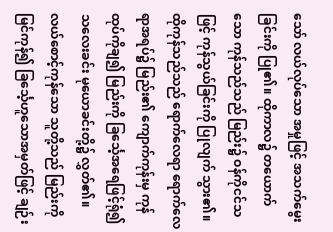သော် လယ်လုပ်သော အမှုဖြင့် အသက်မွေးခြင်းကို ပြု၏။ ထိုကာလ၌ တယောက်သော ကုန်သည်သည် မြည်း၌ ဝန်ကိုငင်သဖြင့် ကုန်သွယ်ခြင်းကို ပြုလျက် သွား၏။ ထိုကုန်သည်သည် ရောက်လေရာ ရောက်လေရာအရပ်၌ မြည်း၏ ကျောက်ကုန်းမှ ကုန်ထုပ်ကိုချ၍ မြည်းကို ခြင်္သေ့အရေဖြင့်ရုံ၍ သလေးခင်း မုယောခင်းတို့၌ လွှတ်၏။ လယ်စောင့်ကုန်သော သူတို့သည် မြည်းကို မြင်ကုန်၍ ခြင်္သေ့ဟူသောအမှတ်ဖြင့် ချဉ်း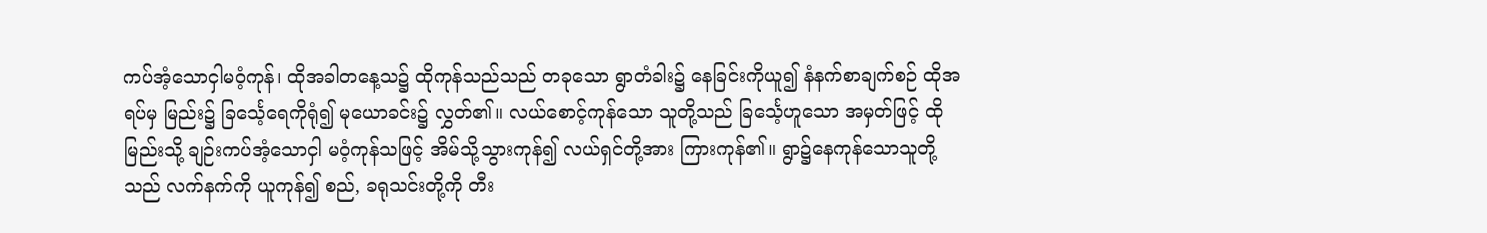ကပ်အံ့သောငှါမဝံ့ကုန်၊ ထိုအခါတနေ့သ၌ ထိုကုန်သည်သည် တခုသော ရွာတံခါး၌ နေခြင်းကိုယူ၍ နံနက်စာချက်စဉ် ထိုအရပ်မှ မြည်း၌ ခြင်္သေ့ရေကိုရုံ၍ မုယောခင်း၌ လွှတ်၏။ လယ်စောင့်ကုန်သော သူတို့သည် ခြင်္သေ့ဟူသော အမှတ်ဖြင့် ထိုမြည်းသို့ ချဉ်းကပ်အံ့သောငှါ မဝံ့ကုန်သဖြင့် အိမ်သို့သွားကုန်၍ လယ်ရှင်တို့အား ကြားကုန်၏။ ရွာ၌နေကုန်သောသူတို့သည် လက်နက်ကို ယူကုန်၍ စည်, ခရုသင်းတို့ကို တီး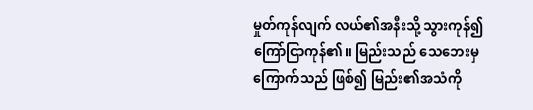မှုတ်ကုန်လျက် လယ်၏အနီးသို့ သွားကုန်၍ ကြော်ငြာကုန်၏။ မြည်းသည် သေဘေးမှကြောက်သည် ဖြစ်၍ မြည်း၏အသံကို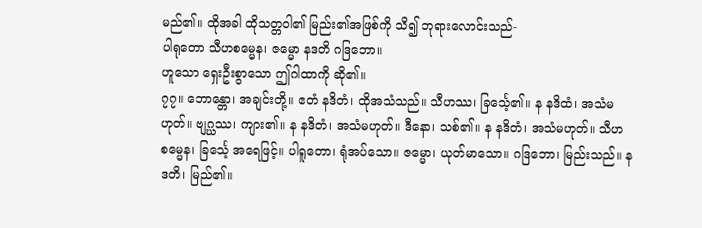မည်၏။ ထိုအခါ ထိုသတ္တဝါ၏ မြည်း၏အဖြစ်ကို သိ၍ ဘုရားလောင်းသည်-
ပါရုတော သီဟစမ္မေန၊ ဇမ္မော နဒတိ ဂဒြဘော။
ဟူသော ရှေးဦးစွာသော ဤဂါထာကို ဆို၏။
၇၇။ ဘောန္တော၊ အချင်းတို့။ ဧတံ နဒိတံ၊ ထိုအသံသည်။ သီဟဿ၊ ခြင်္သေ့၏။ န နဒိထံ၊ အသံမဟုတ်။ ဗျဂ္ဃဿ၊ ကျား၏။ န နဒိတံ၊ အသံမဟုတ်။ ဒီနော၊ သစ်၏။ န နဒိတံ၊ အသံမဟုတ်။ သီဟစမ္မေန၊ ခြင်္သေ့ အရေဖြင့်။ ပါရူတော၊ ရုံအပ်သော။ ဇမ္မော၊ ယုတ်မာသော။ ဂဒြဘော၊ မြည်းသည်။ နဒတိ၊ မြည်၏။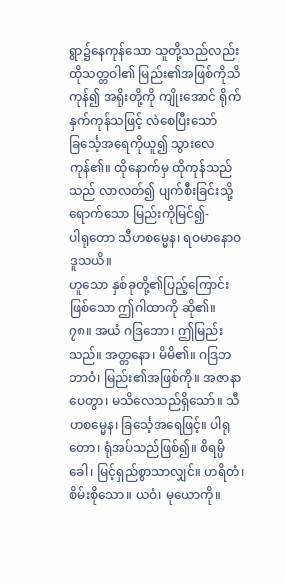ရွာ၌နေကုန်သော သူတို့သည်လည်း ထိုသတ္တဝါ၏ မြည်း၏အဖြစ်ကိုသိကုန်၍ အရိုးတို့ကို ကျိုးအောင် ရိုက်နှက်ကုန်သဖြင့် လဲစေပြီးသော် ခြင်္သေ့အရေကိုယူ၍ သွားလေကုန်၏။ ထိုနောက်မှ ထိုကုန်သည်သည် လာလတ်၍ ပျက်စီးခြင်းသို့ရောက်သော မြည်းကိုမြင်၍-
ပါရုတော သီဟစမ္မေန၊ ရဝမာနောဝ ဒူသယိ။
ဟူသော နှစ်ခုတို့၏ပြည့်ကြောင်းဖြစ်သော ဤဂါထာကို ဆို၏။
၇၈။ အယံ ဂဒြဘော၊ ဤမြည်းသည်။ အတ္တနော၊ မိမိ၏။ ဂဒြဘဘာဝံ၊ မြည်း၏အဖြစ်ကို။ အဇာနာပေတွာ၊ မသိလေသည်ရှိသော်။ သီဟစမ္မေန၊ ခြင်္သေ့အရေဖြင့်။ ပါရုတော၊ ရုံအပ်သည်ဖြစ်၍။ စိရမ္ပိ ခေါ၊ မြင့်ရှည်စွာသာလျှင်။ ဟရိတံ၊ စိမ်းစိုသော။ ယဝံ၊ မုယောကို။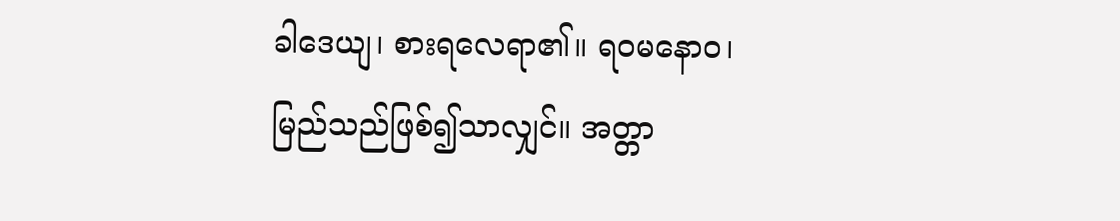ခါဒေယျ၊ စားရလေရာ၏။ ရဝမနောဝ၊ မြည်သည်ဖြစ်၍သာလျှင်။ အတ္တာ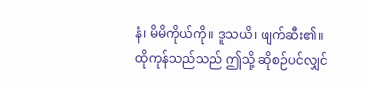နံ၊ မိမိကိုယ်ကို။ ဒူသယိ၊ ဖျက်ဆီး၏။
ထိုကုန်သည်သည် ဤသို့ ဆိုစဉ်ပင်လျှင်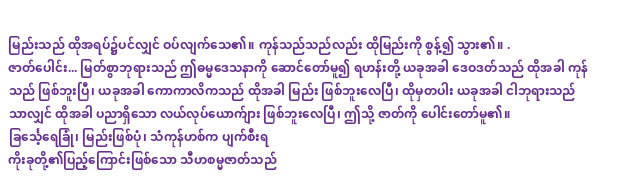မြည်းသည် ထိုအရပ်၌ပင်လျှင် ဝပ်လျက်သေ၏။ ကုန်သည်သည်လည်း ထိုမြည်းကို စွန့်၍ သွား၏။ .
ဇာတ်ပေါင်း... မြတ်စွာဘုရားသည် ဤဓမ္မဒေသနာကို ဆောင်တော်မူ၍ ရဟန်းတို့ ယခုအခါ ဒေဝဒတ်သည် ထိုအခါ ကုန်သည် ဖြစ်ဘူးပြီ၊ ယခုအခါ ကောကာလိကသည် ထိုအခါ မြည်း ဖြစ်ဘူးလေပြီ၊ ထိုမှတပါး ယခုအခါ ငါဘုရားသည်သာလျှင် ထိုအခါ ပညာရှိသော လယ်လုပ်ယောက်ျား ဖြစ်ဘူးလေပြီ၊ ဤသို့ ဇာတ်ကို ပေါင်းတော်မူ၏။
ခြင်္သေ့ရေခြုံ၊ မြည်းဖြစ်ပုံ၊ သံကုန်ဟစ်က ပျက်စီးရ
ကိုးခုတို့၏ပြည့်ကြောင်းဖြစ်သော သီဟစမ္မဇာတ်သည်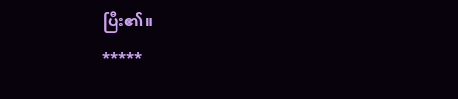ပြီး၏။
*****